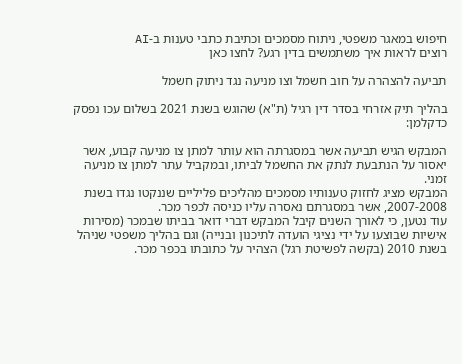חיפוש במאגר משפטי, ניתוח מסמכים וכתיבת כתבי טענות ב-AI
רוצים לראות איך משתמשים בדין רגע? לחצו כאן

תביעה להצהרה על חוב חשמל וצו מניעה נגד ניתוק חשמל

בהליך תיק אזרחי בסדר דין רגיל (ת"א) שהוגש בשנת 2021 בשלום עכו נפסק כדקלמן:

המבקש הגיש תביעה אשר במסגרתה הוא עותר למתן צו מניעה קבוע, אשר יאסור על הנתבעת לנתק את החשמל לביתו, ובמקביל עתר למתן צו מניעה זמני.
המבקש מציג לחזוק טענותיו מסמכים מהליכים פליליים שננקטו נגדו בשנת 2007-2008, אשר במסגרתם נאסרה עליו כניסה לכפר מכר.
עוד נטען, כי לאורך השנים קיבל המבקש דברי דואר בביתו שבמכר (מסירות אישיות שבוצעו על ידי נציגי הועדה לתיכנון ובנייה) וגם בהליך משפטי שניהל בשנת 2010 (בקשה לפשיטת רגל) הצהיר על כתובתו בכפר מכר.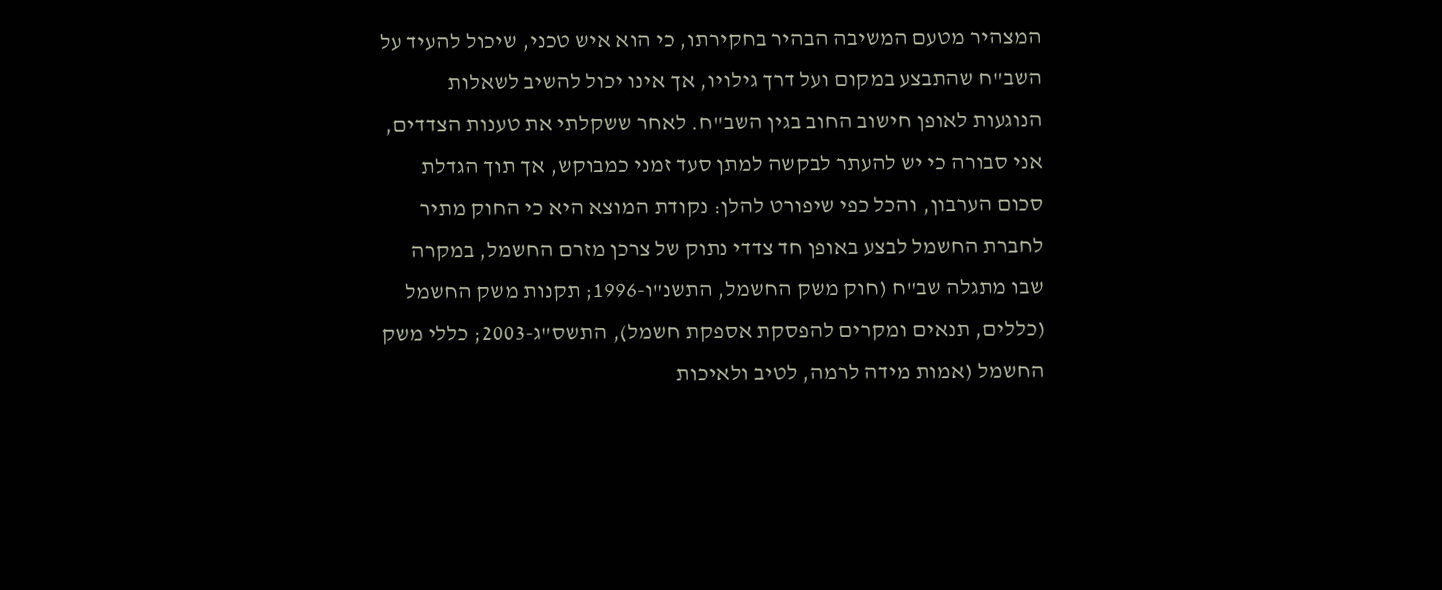המצהיר מטעם המשיבה הבהיר בחקירתו, כי הוא איש טכני, שיכול להעיד על השב"ח שהתבצע במקום ועל דרך גילויו, אך אינו יכול להשיב לשאלות הנוגעות לאופן חישוב החוב בגין השב"ח. לאחר ששקלתי את טענות הצדדים, אני סבורה כי יש להעתר לבקשה למתן סעד זמני כמבוקש, אך תוך הגדלת סכום הערבון, והכל כפי שיפורט להלן: נקודת המוצא היא כי החוק מתיר לחברת החשמל לבצע באופן חד צדדי נתוק של צרכן מזרם החשמל, במקרה שבו מתגלה שב"ח (חוק משק החשמל, התשנ"ו-1996; תקנות משק החשמל (כללים, תנאים ומקרים להפסקת אספקת חשמל), התשס"ג-2003; כללי משק החשמל (אמות מידה לרמה, לטיב ולאיכות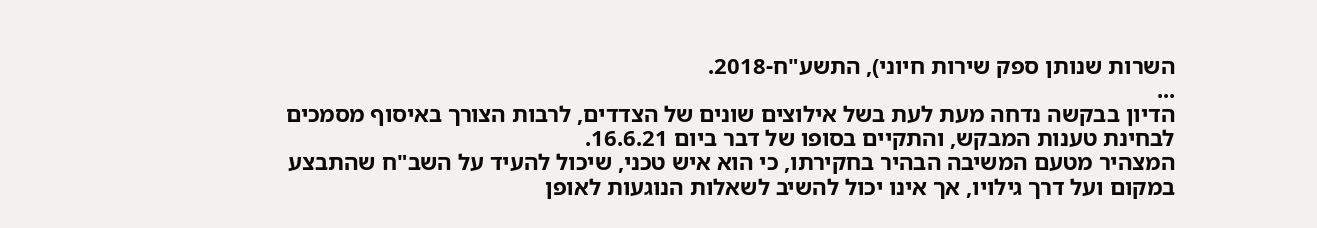השרות שנותן ספק שירות חיוני), התשע"ח-2018.
...
הדיון בבקשה נדחה מעת לעת בשל אילוצים שונים של הצדדים, לרבות הצורך באיסוף מסמכים לבחינת טענות המבקש, והתקיים בסופו של דבר ביום 16.6.21.
המצהיר מטעם המשיבה הבהיר בחקירתו, כי הוא איש טכני, שיכול להעיד על השב"ח שהתבצע במקום ועל דרך גילויו, אך אינו יכול להשיב לשאלות הנוגעות לאופן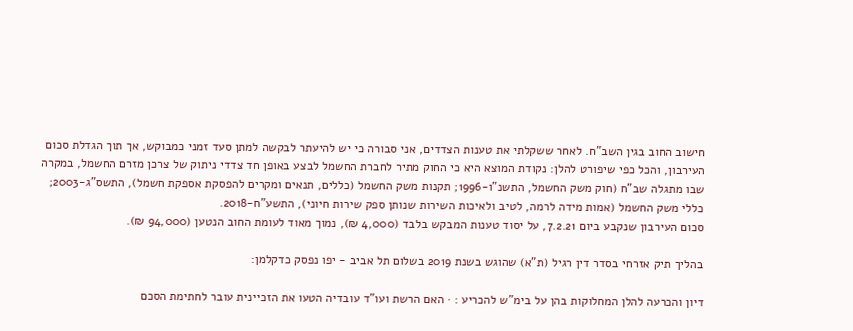חישוב החוב בגין השב"ח. לאחר ששקלתי את טענות הצדדים, אני סבורה כי יש להיעתר לבקשה למתן סעד זמני כמבוקש, אך תוך הגדלת סכום העירבון, והכל כפי שיפורט להלן: נקודת המוצא היא כי החוק מתיר לחברת החשמל לבצע באופן חד צדדי ניתוק של צרכן מזרם החשמל, במקרה שבו מתגלה שב"ח (חוק משק החשמל, התשנ"ו-1996; תקנות משק החשמל (כללים, תנאים ומקרים להפסקת אספקת חשמל), התשס"ג-2003; כללי משק החשמל (אמות מידה לרמה, לטיב ולאיכות השירות שנותן ספק שירות חיוני), התשע"ח-2018.
סכום העירבון שנקבע ביום 7.2.21, על יסוד טענות המבקש בלבד (4,000 ₪), נמוך מאוד לעומת החוב הנטען (94,000 ₪).

בהליך תיק אזרחי בסדר דין רגיל (ת"א) שהוגש בשנת 2019 בשלום תל אביב - יפו נפסק כדקלמן:

דיון והכרעה להלן המחלוקות בהן על בימ"ש להכריע : · האם הרשת ועו"ד עובדיה הטעו את הזכיינית עובר לחתימת הסכם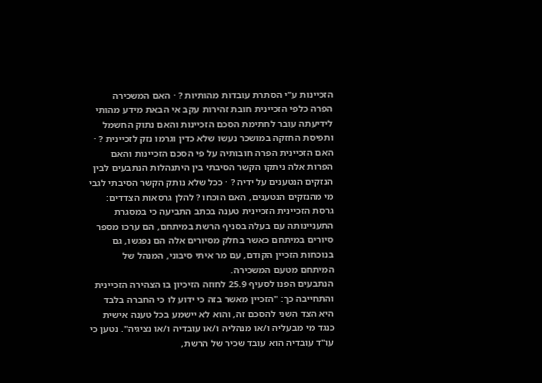הזכיינות ע"י הסתרת עובדות מהותיות ? · האם המשכירה הפרה כלפי הזכיינית חובת זהירות עקב אי הבאת מידע מהותי לידיעתה עובר לחתימת הסכם הזכיינות והאם נתוק החשמל ותפיסת החזקה במושכר נעשו שלא כדין וגרמו נזק לזכיינית ? · האם הזכיינית הפרה חובותיה על פי הסכם הזכיינות והאם הפרות אלה ניתקו הקשר הסיבתי בין היתנהלות הנתבעים לבין הנזקים הנטענים על ידיה ? · ככל שלא נותק הקשר הסיבתי לגבי מי מהנזקים הנטענים, האם הוכחו ? להלן גרסאות הצדדים: גרסת הזכיינית הזכיינית טענה בכתב התביעה כי במסגרת התעניינותה עם בעלה בסניף הרשת במיתחם, הם ערכו מספר סיורים במיתחם כאשר בחלק מסיורים אלה הם נפגשו, גם בנוכחות הזכיין הקודם, עם מר איתי סיבוני, המנהל של המיתחם מטעם המשכירה.
הנתבעים הפנו לסעיף 25.9 לחוזה הזיכיון בו הצהירה הזכיינית והתחייבה כך: "הזכיין מאשר בזה כי ידוע לו כי החברה בלבד היא הצד השני להסכם זה, והוא לא יישמע בכל טענה אישית כנגד מי מבעליה ו/או מנהליה ו/או עובדיה ו/או נציגיה". נטען כי עו"ד עובדיה הוא עובד שכיר של הרשת,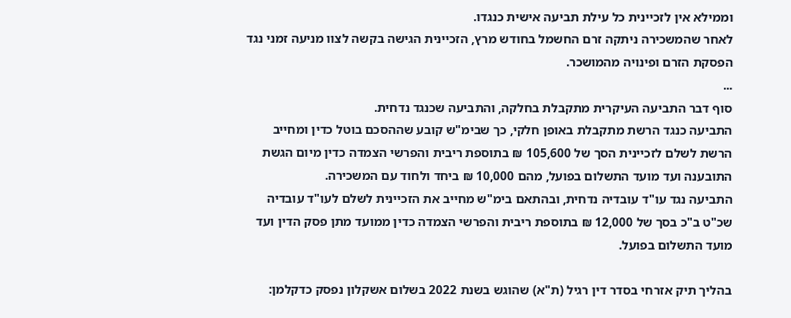וממילא אין לזכיינית כל עילת תביעה אישית כנגדו.
לאחר שהמשכירה ניתקה זרם החשמל בחודש מרץ, הזכיינית הגישה בקשה לצוו מניעה זמני נגד הפסקת הזרם ופינויה מהמושכר.
...
סוף דבר התביעה העיקרית מתקבלת בחלקה, והתביעה שכנגד נדחית.
התביעה כנגד הרשת מתקבלת באופן חלקי, כך שבימ"ש קובע שההסכם בוטל כדין ומחייב הרשת לשלם לזכיינית הסך של 105,600 ₪ בתוספת ריבית והפרשי הצמדה כדין מיום הגשת התובענה ועד מועד התשלום בפועל, מהם 10,000 ₪ ביחד ולחוד עם המשכירה.
התביעה נגד עו"ד עובדיה נדחית, ובהתאם בימ"ש מחייב את הזכיינית לשלם לעו"ד עובדיה שכ"ט ב"כ בסך של 12,000 ₪ בתוספת ריבית והפרשי הצמדה כדין ממועד מתן פסק הדין ועד מועד התשלום בפועל.

בהליך תיק אזרחי בסדר דין רגיל (ת"א) שהוגש בשנת 2022 בשלום אשקלון נפסק כדקלמן: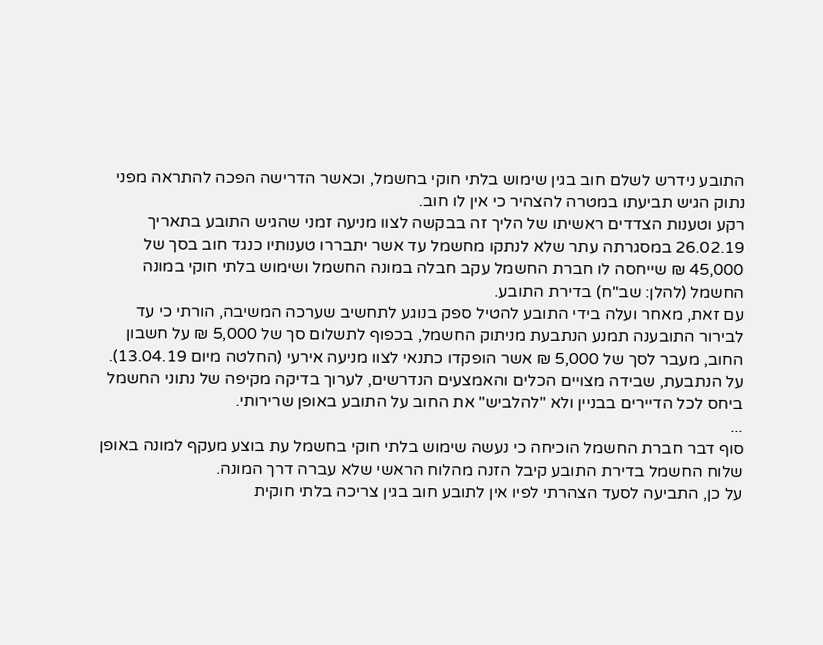התובע נידרש לשלם חוב בגין שימוש בלתי חוקי בחשמל, וכאשר הדרישה הפכה להתראה מפני נתוק הגיש תביעתו במטרה להצהיר כי אין לו חוב.
רקע וטענות הצדדים ראשיתו של הליך זה בבקשה לצוו מניעה זמני שהגיש התובע בתאריך 26.02.19 במסגרתה עתר שלא לנתקו מחשמל עד אשר יתבררו טענותיו כנגד חוב בסך של 45,000 ₪ שייחסה לו חברת החשמל עקב חבלה במונה החשמל ושימוש בלתי חוקי במונה החשמל (להלן: שב"ח) בדירת התובע.
עם זאת, מאחר ועלה בידי התובע להטיל ספק בנוגע לתחשיב שערכה המשיבה, הורתי כי עד לבירור התובענה תמנע הנתבעת מניתוק החשמל, בכפוף לתשלום סך של 5,000 ₪ על חשבון החוב, מעבר לסך של 5,000 ₪ אשר הופקדו כתנאי לצוו מניעה אירעי (החלטה מיום 13.04.19).
על הנתבעת, שבידה מצויים הכלים והאמצעים הנדרשים, לערוך בדיקה מקיפה של נתוני החשמל ביחס לכל הדיירים בבניין ולא "להלביש" את החוב על התובע באופן שרירותי.
...
סוף דבר חברת החשמל הוכיחה כי נעשה שימוש בלתי חוקי בחשמל עת בוצע מעקף למונה באופן שלוח החשמל בדירת התובע קיבל הזנה מהלוח הראשי שלא עברה דרך המונה.
על כן, התביעה לסעד הצהרתי לפיו אין לתובע חוב בגין צריכה בלתי חוקית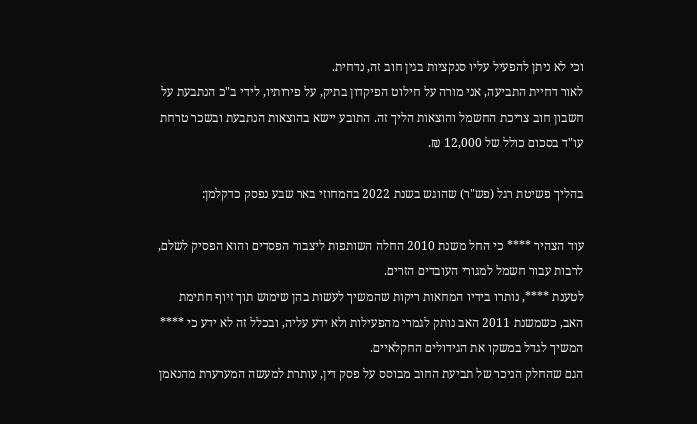וכי לא ניתן להפעיל עליו סנקציות בגין חוב זה, נדחית.
לאור דחיית התביעה, אני מורה על חילוט הפיקדון בתיק, על פירותיו, לידי ב"כ הנתבעת על חשבון חוב צריכת החשמל והוצאות הליך זה. התובע יישא בהוצאות הנתבעת ובשכר טרחת עו"ד בסכום כולל של 12,000 ₪.

בהליך פשיטת רגל (פש"ר) שהוגש בשנת 2022 בהמחוזי באר שבע נפסק כדקלמן:

עוד הצהיר **** כי החל משנת 2010 החלה השותפות ליצבור הפסדים והוא הפסיק לשלם, לרבות עבור חשמל למגורי העובדים הזרים.
לטענת ****, נותרו בידיו המחאות ריקות שהמשיך לעשות בהן שימוש תוך זיוף חתימת האב, כשמשנת 2011 האב נותק לגמרי מהפעילות ולא ידע עליה, ובכלל זה לא ידע כי **** המשיך לגדל במשקו את הגידולים החקלאיים.
הגם שהחלק הניכר של תביעת החוב מבוסס על פסק דין, עותרת למעשה המערערת מהנאמן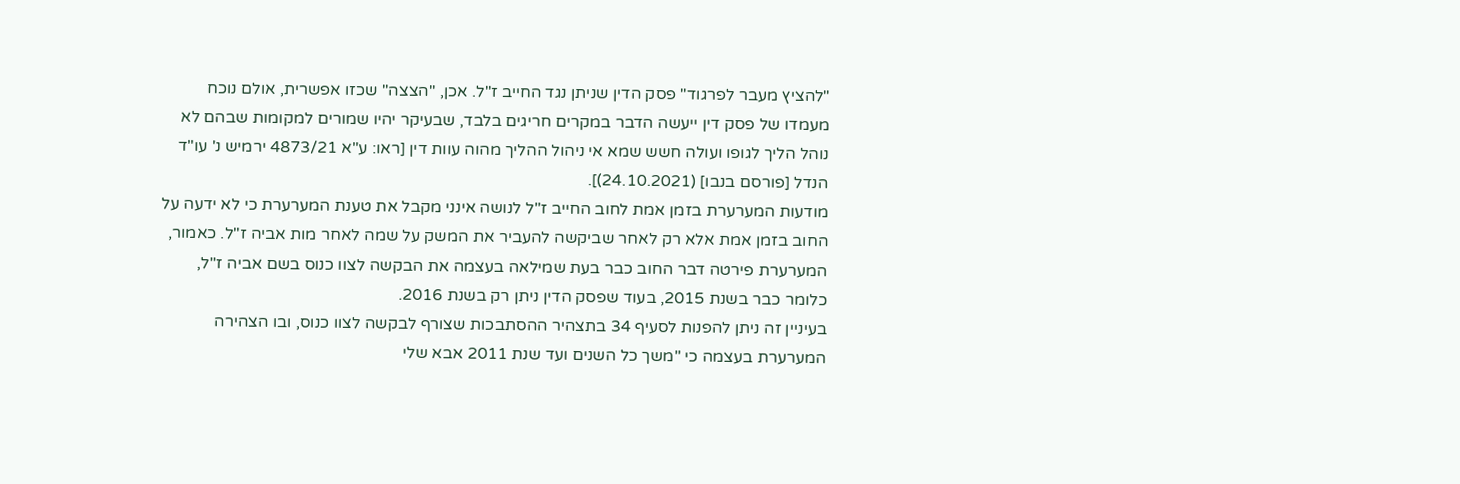"להציץ מעבר לפרגוד" פסק הדין שניתן נגד החייב ז"ל. אכן, "הצצה" שכזו אפשרית, אולם נוכח מעמדו של פסק דין ייעשה הדבר במקרים חריגים בלבד, שבעיקר יהיו שמורים למקומות שבהם לא נוהל הליך לגופו ועולה חשש שמא אי ניהול ההליך מהוה עוות דין [ראו: ע"א 4873/21 ירמיש נ' עו"ד הנדל [פורסם בנבו] (24.10.2021)].
מודעות המערערת בזמן אמת לחוב החייב ז"ל לנושה אינני מקבל את טענת המערערת כי לא ידעה על החוב בזמן אמת אלא רק לאחר שביקשה להעביר את המשק על שמה לאחר מות אביה ז"ל. כאמור, המערערת פירטה דבר החוב כבר בעת שמילאה בעצמה את הבקשה לצוו כנוס בשם אביה ז"ל, כלומר כבר בשנת 2015, בעוד שפסק הדין ניתן רק בשנת 2016.
בעיניין זה ניתן להפנות לסעיף 34 בתצהיר ההסתבכות שצורף לבקשה לצוו כנוס, ובו הצהירה המערערת בעצמה כי "משך כל השנים ועד שנת 2011 אבא שלי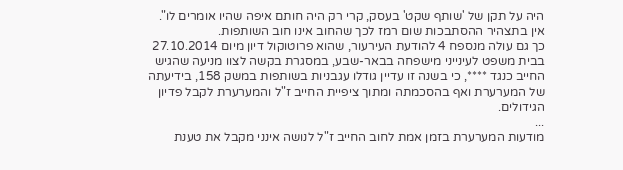היה על תקן של 'שותף שקט' בעסק, קרי רק היה חותם איפה שהיו אומרים לו". אין בתצהיר ההסתבכות שום רמז לכך שהחוב אינו חוב השותפות.
כך גם עולה מנספח 4 להודעת העירעור, שהוא פרוטוקול דיון מיום 27.10.2014 בבית משפט לעינייני מישפחה בבאר-שבע, במסגרת בקשה לצוו מניעה שהגיש החייב כנגד ****, כי בשנה זו עדיין גודלו עגבניות בשותפות במשק 158, בידיעתה של המערערת ואף בהסכמתה ומתוך ציפיית החייב ז"ל והמערערת לקבל פדיון הגידולים.
...
מודעות המערערת בזמן אמת לחוב החייב ז"ל לנושה אינני מקבל את טענת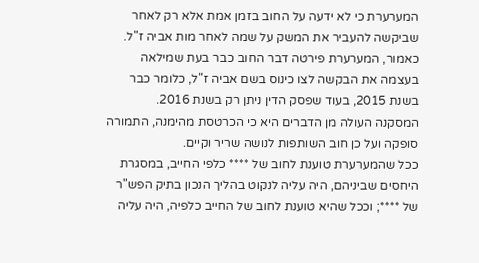המערערת כי לא ידעה על החוב בזמן אמת אלא רק לאחר שביקשה להעביר את המשק על שמה לאחר מות אביה ז"ל. כאמור, המערערת פירטה דבר החוב כבר בעת שמילאה בעצמה את הבקשה לצו כינוס בשם אביה ז"ל, כלומר כבר בשנת 2015, בעוד שפסק הדין ניתן רק בשנת 2016.
המסקנה העולה מן הדברים היא כי הכרטסת מהימנה, התמורה סופקה ועל כן חוב השותפות לנושה שריר וקיים.
ככל שהמערערת טוענת לחוב של **** כלפי החייב, במסגרת היחסים שביניהם, היה עליה לנקוט בהליך הנכון בתיק הפש"ר של ****; וככל שהיא טוענת לחוב של החייב כלפיה, היה עליה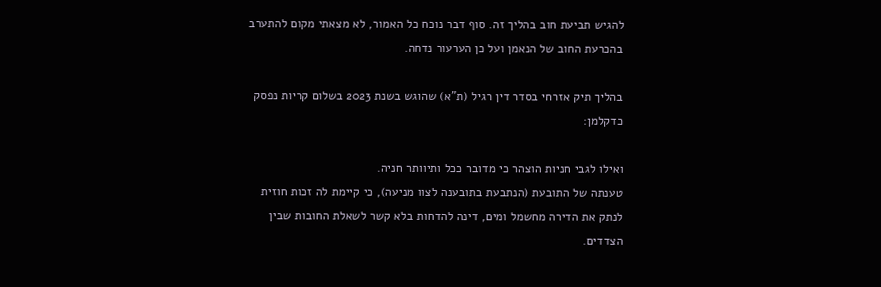להגיש תביעת חוב בהליך זה. סוף דבר נוכח כל האמור, לא מצאתי מקום להתערב בהכרעת החוב של הנאמן ועל כן הערעור נדחה.

בהליך תיק אזרחי בסדר דין רגיל (ת"א) שהוגש בשנת 2023 בשלום קריות נפסק כדקלמן:

ואילו לגבי חניות הוצהר כי מדובר ככל ותיוותר חניה.
טענתה של התובעת (הנתבעת בתובענה לצוו מניעה), כי קיימת לה זכות חוזית לנתק את הדירה מחשמל ומים, דינה להדחות בלא קשר לשאלת החובות שבין הצדדים.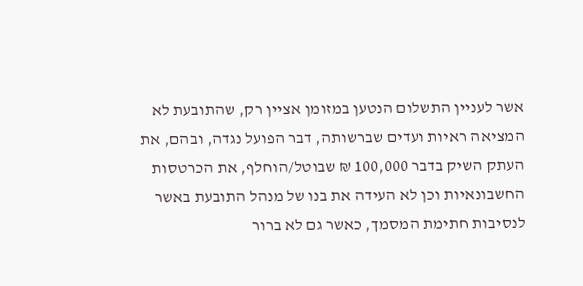אשר לעניין התשלום הנטען במזומן אציין רק, שהתובעת לא המציאה ראיות ועדים שברשותה, דבר הפועל נגדה, ובהם, את העתק השיק בדבר 100,000 ₪ שבוטל/הוחלף, את הכרטסות החשבונאיות וכן לא העידה את בנו של מנהל התובעת באשר לנסיבות חתימת המסמך, כאשר גם לא ברור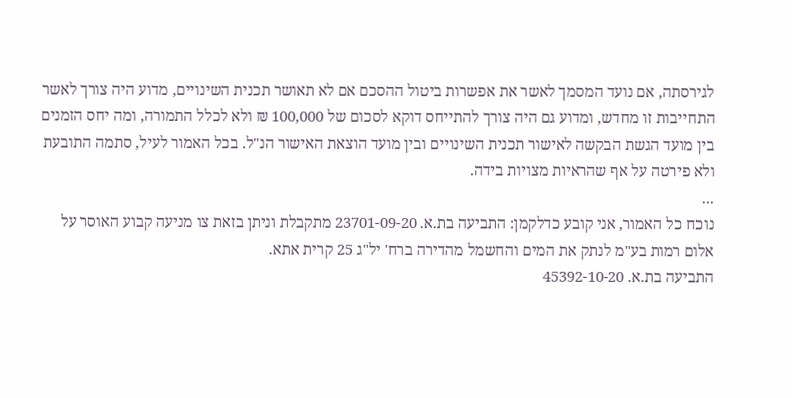לגירסתה, אם נועד המסמך לאשר את אפשרות ביטול ההסכם אם לא תאושר תכנית השינויים, מדוע היה צורך לאשר התחייבות זו מחדש, ומדוע גם היה צורך להתייחס דוקא לסכום של 100,000 ₪ ולא לכלל התמורה, ומה יחס הזמנים בין מועד הגשת הבקשה לאישור תכנית השינויים ובין מועד הוצאת האישור הנ"ל. בכל האמור לעיל, סתמה התובעת ולא פירטה על אף שהראיות מצויות בידה.
...
נוכח כל האמור, אני קובע כדלקמן: התביעה בת.א. 23701-09-20 מתקבלת וניתן בזאת צו מניעה קבוע האוסר על אלום רמות בע"מ לנתק את המים והחשמל מהדירה ברח' יל"ג 25 קרית אתא.
התביעה בת.א. 45392-10-20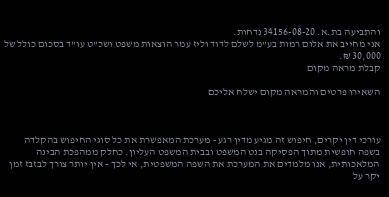והתביעה בת.א. 34156-08-20 נדחות.
אני מחייב את אלום רמות בע"מ לשלם לדוד וליז עמר הוצאות משפט ושכ"ט עו"ד בסכום כולל של 30,000 ₪.
קבלת מראה מקום

השאירו פרטים והמראה מקום ישלח אליכם



עורכי דין יקרים, חיפוש זה מגיע מדין רגע - מערכת המאפשרת את כל סוגי החיפוש בהקלדה בשפה חופשית מתוך הפסיקה בנט המשפט ובבית המשפט העליון. כחלק ממהפכת הבינה המלאכותית, אנו מלמדים את המערכת את השפה המשפטית, אי לכך - אין יותר צורך לבזבז זמן יקר על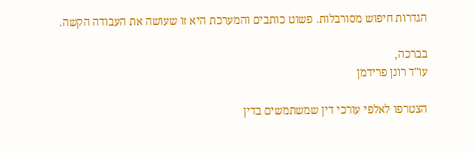הגדרות חיפוש מסורבלות. פשוט כותבים והמערכת היא זו שעושה את העבודה הקשה.

בברכה,
עו"ד רונן פרידמן

הצטרפו לאלפי עורכי דין שמשתמשים בדין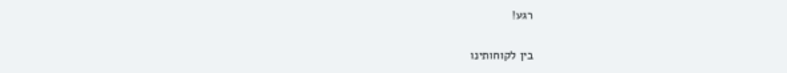רגע!

בין לקוחותינו